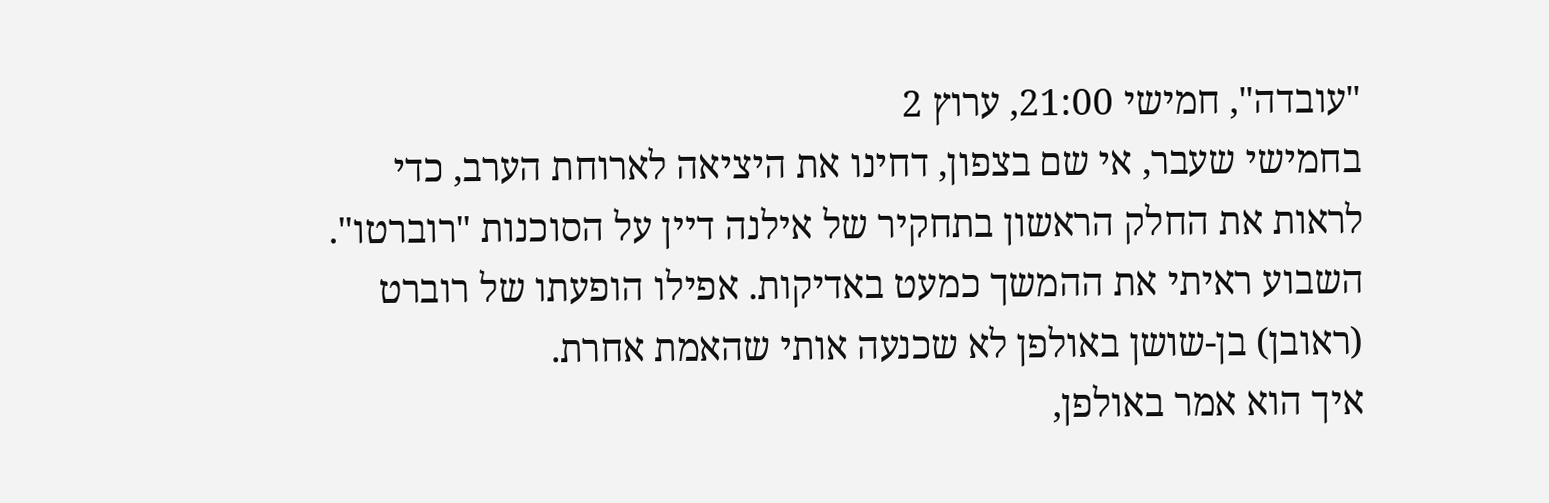"עובדה", חמישי 21:00, ערוץ 2
בחמישי שעבר, אי שם בצפון, דחינו את היציאה לארוחת הערב, כדי לראות את החלק הראשון בתחקיר של אילנה דיין על הסוכנות "רוברטו". השבוע ראיתי את ההמשך כמעט באדיקות. אפילו הופעתו של רוברט (ראובן) בן-שושן באולפן לא שכנעה אותי שהאמת אחרת.
איך הוא אמר באולפן,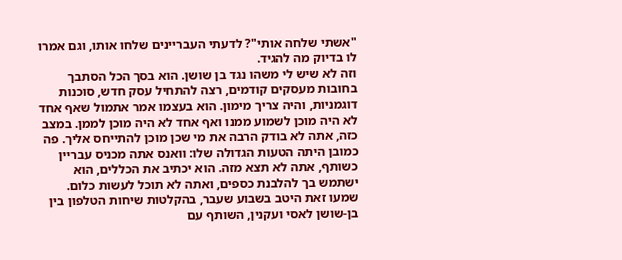"אשתי שלחה אותי"? לדעתי העבריינים שלחו אותו, וגם אמרו לו בדיוק מה להגיד.
וזה לא שיש לי משהו נגד בן שושן. הוא בסך הכל הסתבך בחובות מעסקים קודמים, רצה להתחיל עסק חדש, סוכנות דוגמניות, והיה צריך מימון. הוא בעצמו אמר אתמול שאף אחד לא היה מוכן לשמוע ממנו ואף אחד לא היה מוכן לממן. במצב כזה, אתה לא בודק הרבה את מי שכן מוכן להתייחס אליך. פה כמובן היתה הטעות הגדולה שלו: וואנס אתה מכניס עבריין כשותף, אתה לא תצא מזה. הוא יכתיב את הכללים, הוא ישתמש בך להלבנת כספים, ואתה לא תוכל לעשות כלום.
שמעו זאת היטב בשבוע שעבר, בהקלטות שיחות הטלפון בין בן-שושן לאסי ועקנין, השותף עם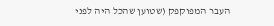העבר המפוקפק (שטוען שהכל היה לפני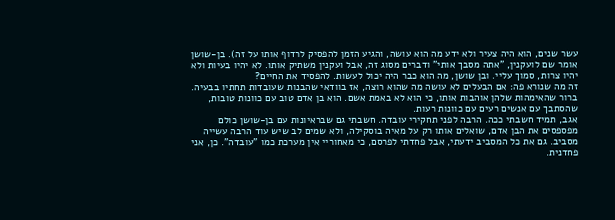עשר שנים, הוא היה צעיר ולא ידע מה הוא עושה, והגיע הזמן להפסיק לרדוף אותו על זה). בן-שושן אומר שם לועקנין, "אתה מסבך אותי" ודברים מסוג זה, אבל ועקנין משתיק אותו. לא יהיו בעיות ולא יהיו צרות, סמוך עליי. ובן שושן, מה הוא כבר היה יכול לעשות. להפסיד את החיים?
זה מה שנורא פה: אם הבעלים לא עושה מה שהוא רוצה, אז בוודאי שהבנות שעובדות תחתיו בבעיה. ברור שהאימהות שלהן אוהבות אותו, כי הוא לא באמת אשם. הוא בן אדם טוב עם כוונות טובות, שהסתבך עם אנשים רעים עם כוונות רעות.
אגב, תמיד חשבתי ככה. הרבה לפני תחקירי עובדה. חשבתי גם שבראיונות עם בן-שושן כולם מפספסים את הבן אדם, שואלים אותו רק על מאיה בוסקילה, ולא שמים לב שיש עוד הרבה עשייה מסביב. גם את כל המסביב ידעתי, אבל פחדתי לפרסם, כי מאחוריי אין מערכת כמו "עובדה". כן, אני פחדנית.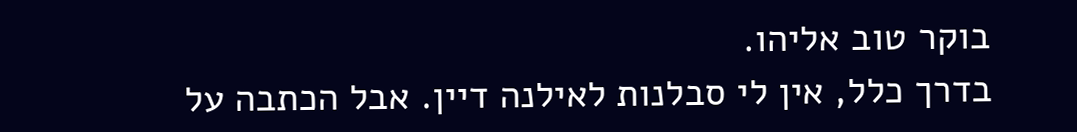בוקר טוב אליהו.
בדרך כלל, אין לי סבלנות לאילנה דיין. אבל הכתבה על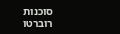סוכנות רוברטו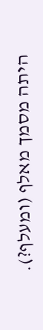היתה מסמך מאלף (ומעלף?).